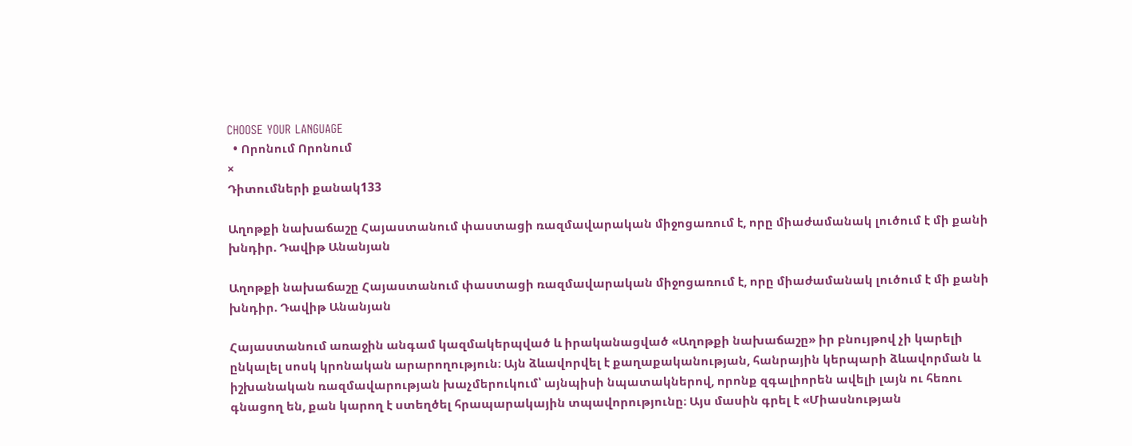CHOOSE YOUR LANGUAGE
  • Որոնում Որոնում
×
Դիտումների քանակ133

Աղոթքի նախաճաշը Հայաստանում փաստացի ռազմավարական միջոցառում է, որը միաժամանակ լուծում է մի քանի խնդիր. Դավիթ Անանյան

Աղոթքի նախաճաշը Հայաստանում փաստացի ռազմավարական միջոցառում է, որը միաժամանակ լուծում է մի քանի խնդիր. Դավիթ Անանյան

Հայաստանում առաջին անգամ կազմակերպված և իրականացված «Աղոթքի նախաճաշը» իր բնույթով չի կարելի ընկալել սոսկ կրոնական արարողություն։ Այն ձևավորվել է քաղաքականության, հանրային կերպարի ձևավորման և իշխանական ռազմավարության խաչմերուկում՝ այնպիսի նպատակներով, որոնք զգալիորեն ավելի լայն ու հեռու գնացող են, քան կարող է ստեղծել հրապարակային տպավորությունը։ Այս մասին գրել է «Միասնության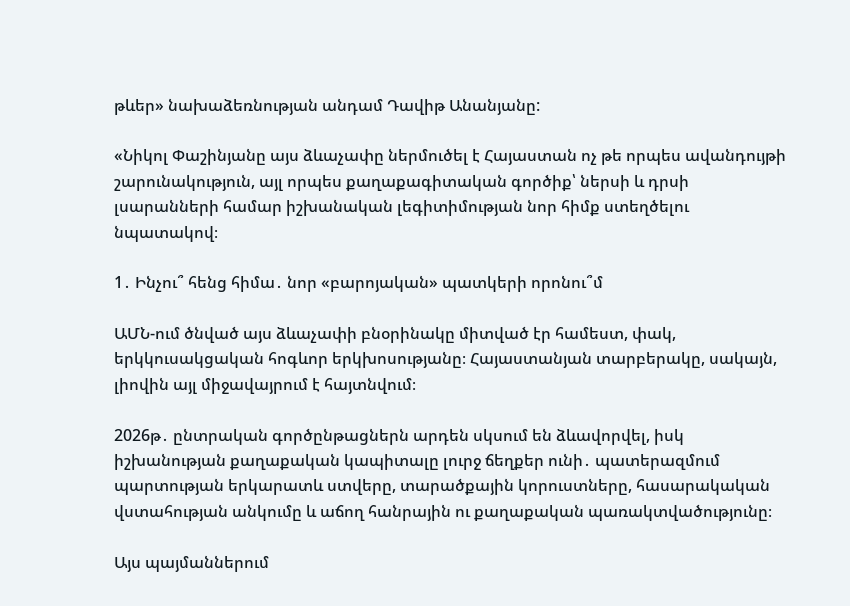թևեր» նախաձեռնության անդամ Դավիթ Անանյանը:

«Նիկոլ Փաշինյանը այս ձևաչափը ներմուծել է Հայաստան ոչ թե որպես ավանդույթի շարունակություն, այլ որպես քաղաքագիտական գործիք՝ ներսի և դրսի լսարանների համար իշխանական լեգիտիմության նոր հիմք ստեղծելու նպատակով։

1․ Ինչու՞ հենց հիմա․ նոր «բարոյական» պատկերի որոնու՞մ

ԱՄՆ-ում ծնված այս ձևաչափի բնօրինակը միտված էր համեստ, փակ, երկկուսակցական հոգևոր երկխոսությանը։ Հայաստանյան տարբերակը, սակայն, լիովին այլ միջավայրում է հայտնվում։

2026թ․ ընտրական գործընթացներն արդեն սկսում են ձևավորվել, իսկ իշխանության քաղաքական կապիտալը լուրջ ճեղքեր ունի․ պատերազմում պարտության երկարատև ստվերը, տարածքային կորուստները, հասարակական վստահության անկումը և աճող հանրային ու քաղաքական պառակտվածությունը։

Այս պայմաններում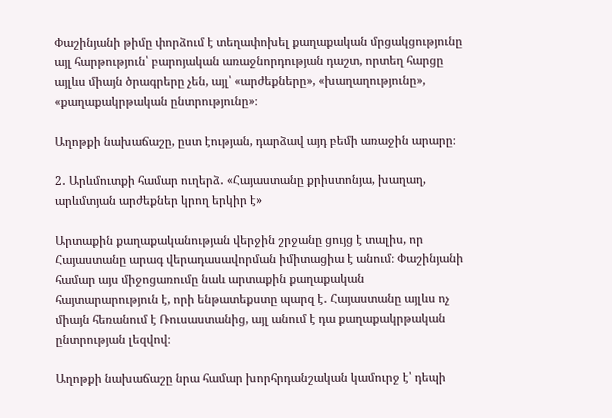Փաշինյանի թիմը փորձում է տեղափոխել քաղաքական մրցակցությունը այլ հարթություն՝ բարոյական առաջնորդության դաշտ, որտեղ հարցը այլևս միայն ծրագրերը չեն, այլ՝ «արժեքները», «խաղաղությունը», «քաղաքակրթական ընտրությունը»։

Աղոթքի նախաճաշը, ըստ էության, դարձավ այդ բեմի առաջին արարը։

2․ Արևմուտքի համար ուղերձ․ «Հայաստանը քրիստոնյա, խաղաղ, արևմտյան արժեքներ կրող երկիր է»

Արտաքին քաղաքականության վերջին շրջանը ցույց է տալիս, որ Հայաստանը արագ վերադասավորման իմիտացիա է անում։ Փաշինյանի համար այս միջոցառումը նաև արտաքին քաղաքական հայտարարություն է, որի ենթատեքստը պարզ է․ Հայաստանը այլևս ոչ միայն հեռանում է Ռուսաստանից, այլ անում է դա քաղաքակրթական ընտրության լեզվով։

Աղոթքի նախաճաշը նրա համար խորհրդանշական կամուրջ է՝ դեպի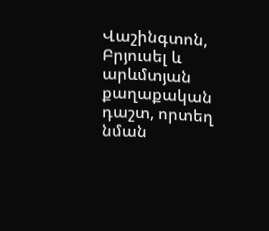Վաշինգտոն, Բրյուսել և արևմտյան քաղաքական դաշտ, որտեղ նման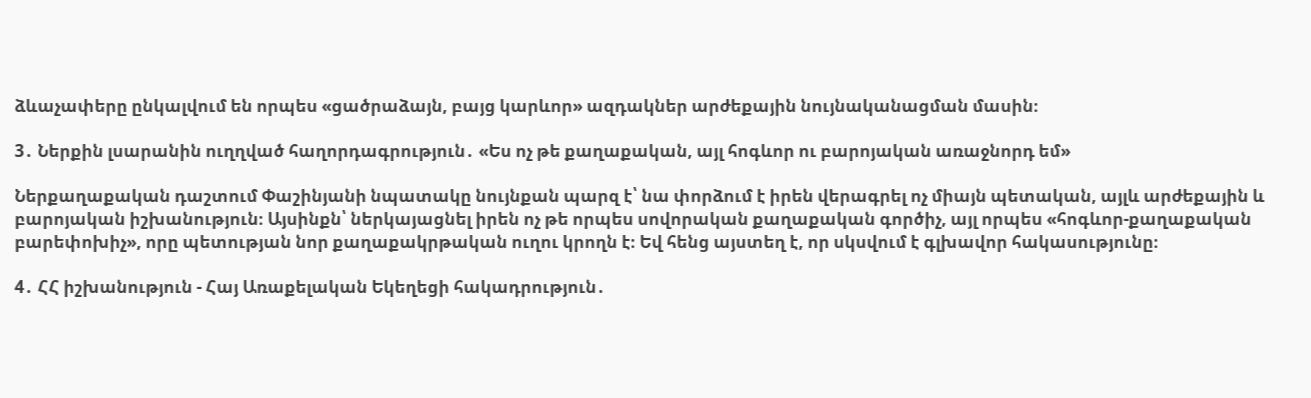ձևաչափերը ընկալվում են որպես «ցածրաձայն, բայց կարևոր» ազդակներ արժեքային նույնականացման մասին։

3․ Ներքին լսարանին ուղղված հաղորդագրություն․ «Ես ոչ թե քաղաքական, այլ հոգևոր ու բարոյական առաջնորդ եմ»

Ներքաղաքական դաշտում Փաշինյանի նպատակը նույնքան պարզ է՝ նա փորձում է իրեն վերագրել ոչ միայն պետական, այլև արժեքային և բարոյական իշխանություն։ Այսինքն՝ ներկայացնել իրեն ոչ թե որպես սովորական քաղաքական գործիչ, այլ որպես «հոգևոր-քաղաքական բարեփոխիչ», որը պետության նոր քաղաքակրթական ուղու կրողն է։ Եվ հենց այստեղ է, որ սկսվում է գլխավոր հակասությունը։

4․ ՀՀ իշխանություն - Հայ Առաքելական Եկեղեցի հակադրություն․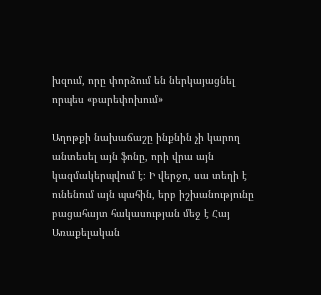խզում, որը փորձում են ներկայացնել որպես «բարեփոխում»

Աղոթքի նախաճաշը ինքնին չի կարող անտեսել այն ֆոնը, որի վրա այն կազմակերպվում է։ Ի վերջո, սա տեղի է ունենում այն պահին, երբ իշխանությունը բացահայտ հակասության մեջ է Հայ Առաքելական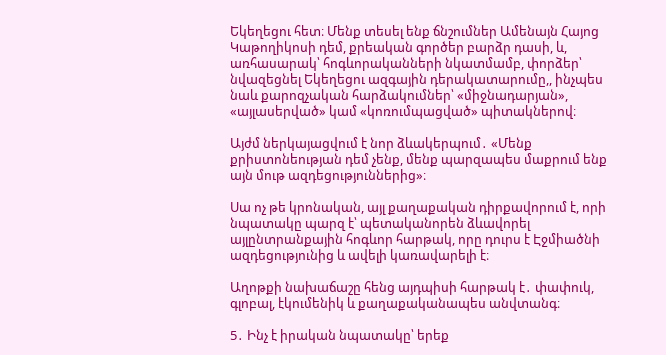Եկեղեցու հետ։ Մենք տեսել ենք ճնշումներ Ամենայն Հայոց Կաթողիկոսի դեմ, քրեական գործեր բարձր դասի, և, առհասարակ՝ հոգևորականների նկատմամբ, փորձեր՝ նվազեցնել Եկեղեցու ազգային դերակատարումը,, ինչպես նաև քարոզչական հարձակումներ՝ «միջնադարյան», «այլասերված» կամ «կոռումպացված» պիտակներով։

Այժմ ներկայացվում է նոր ձևակերպում․ «Մենք քրիստոնեության դեմ չենք, մենք պարզապես մաքրում ենք այն մութ ազդեցություններից»։

Սա ոչ թե կրոնական, այլ քաղաքական դիրքավորում է, որի նպատակը պարզ է՝ պետականորեն ձևավորել այլընտրանքային հոգևոր հարթակ, որը դուրս է Էջմիածնի ազդեցությունից և ավելի կառավարելի է։

Աղոթքի նախաճաշը հենց այդպիսի հարթակ է․ փափուկ, գլոբալ, էկումենիկ և քաղաքականապես անվտանգ։

5․ Ինչ է իրական նպատակը՝ երեք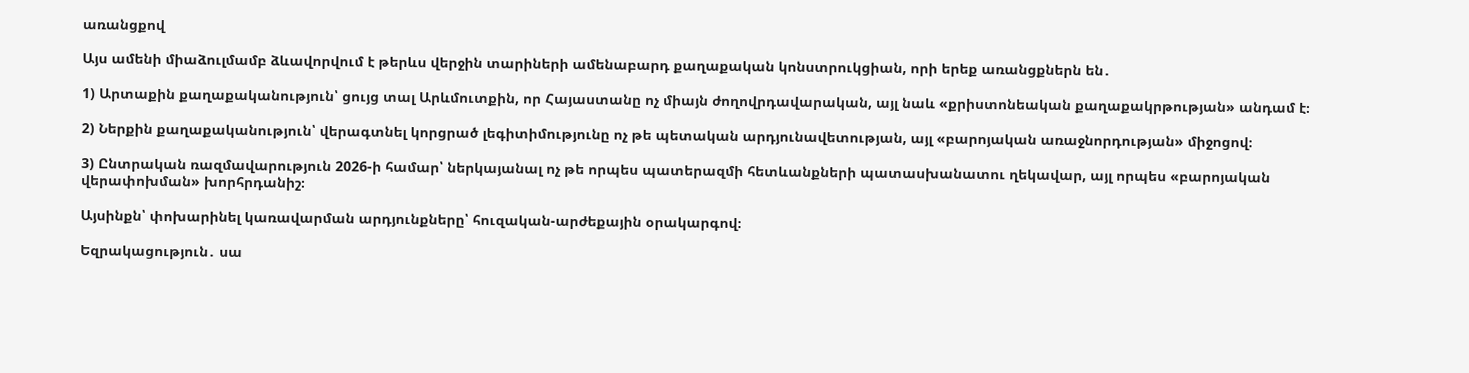առանցքով

Այս ամենի միաձուլմամբ ձևավորվում է թերևս վերջին տարիների ամենաբարդ քաղաքական կոնստրուկցիան, որի երեք առանցքներն են․

1) Արտաքին քաղաքականություն՝ ցույց տալ Արևմուտքին, որ Հայաստանը ոչ միայն ժողովրդավարական, այլ նաև «քրիստոնեական քաղաքակրթության» անդամ է։

2) Ներքին քաղաքականություն՝ վերագտնել կորցրած լեգիտիմությունը ոչ թե պետական արդյունավետության, այլ «բարոյական առաջնորդության» միջոցով։

3) Ընտրական ռազմավարություն 2026-ի համար՝ ներկայանալ ոչ թե որպես պատերազմի հետևանքների պատասխանատու ղեկավար, այլ որպես «բարոյական վերափոխման» խորհրդանիշ։

Այսինքն՝ փոխարինել կառավարման արդյունքները՝ հուզական-արժեքային օրակարգով։

Եզրակացություն․ սա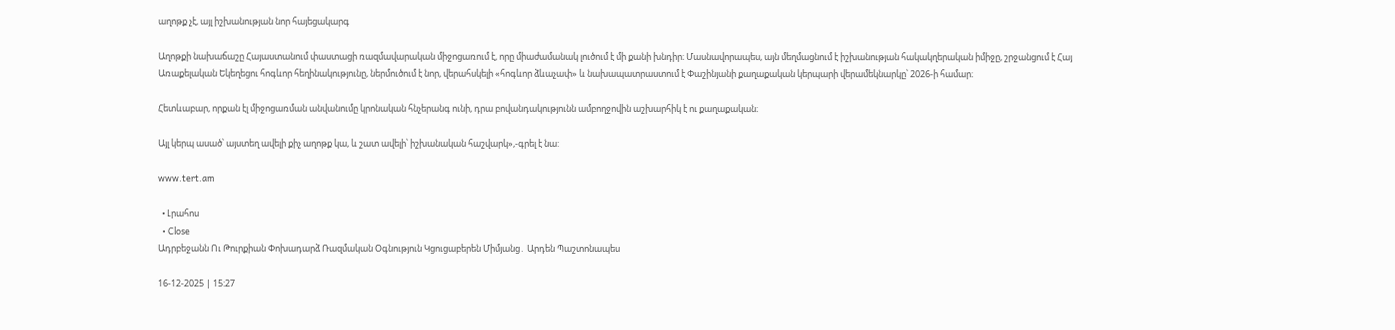աղոթք չէ, այլ իշխանության նոր հայեցակարգ

Աղոթքի նախաճաշը Հայաստանում փաստացի ռազմավարական միջոցառում է, որը միաժամանակ լուծում է մի քանի խնդիր։ Մասնավորապես, այն մեղմացնում է իշխանության հակակղերական իմիջը, շրջանցում է Հայ Առաքելական Եկեղեցու հոգևոր հեղինակությունը, ներմուծում է նոր, վերահսկելի «հոգևոր ձևաչափ» և նախապատրաստում է Փաշինյանի քաղաքական կերպարի վերամեկնարկը՝ 2026-ի համար։

Հետևաբար, որքան էլ միջոցառման անվանումը կրոնական հնչերանգ ունի, դրա բովանդակությունն ամբողջովին աշխարհիկ է ու քաղաքական։

Այլ կերպ ասած՝ այստեղ ավելի քիչ աղոթք կա, և շատ ավելի՝ իշխանական հաշվարկ»,-գրել է նա:

www.tert.am

  • Լրահոս
  • Close
Ադրբեջանն Ու Թուրքիան Փոխադարձ Ռազմական Օգնություն Կցուցաբերեն Միմյանց․ Արդեն Պաշտոնապես

16-12-2025 | 15:27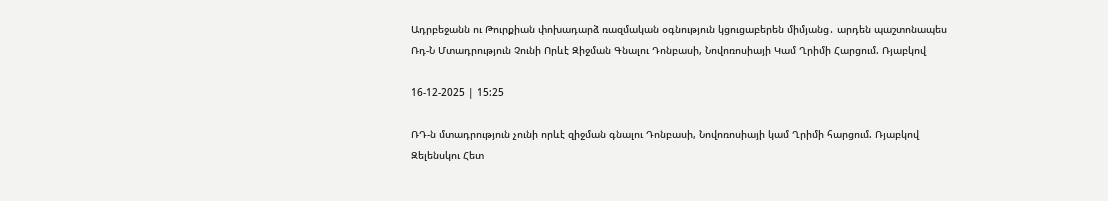Ադրբեջանն ու Թուրքիան փոխադարձ ռազմական օգնություն կցուցաբերեն միմյանց․ արդեն պաշտոնապես
Ռդ-Ն Մտադրություն Չունի Որևէ Զիջման Գնալու Դոնբասի, Նովոռոսիայի Կամ Ղրիմի Հարցում. Ռյաբկով

16-12-2025 | 15:25

ՌԴ-ն մտադրություն չունի որևէ զիջման գնալու Դոնբասի, Նովոռոսիայի կամ Ղրիմի հարցում. Ռյաբկով
Զելենսկու Հետ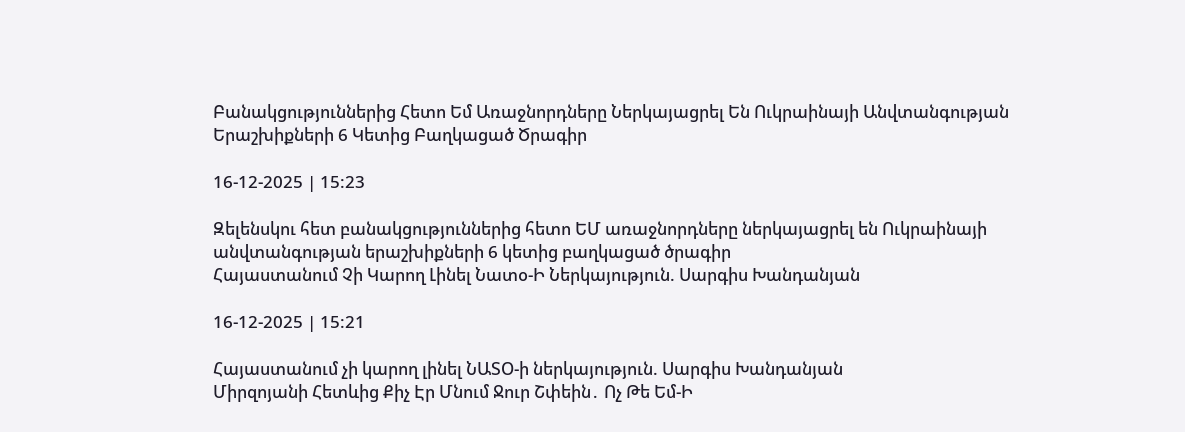Բանակցություններից Հետո Եմ Առաջնորդները Ներկայացրել Են Ուկրաինայի Անվտանգության Երաշխիքների 6 Կետից Բաղկացած Ծրագիր

16-12-2025 | 15:23

Զելենսկու հետ բանակցություններից հետո ԵՄ առաջնորդները ներկայացրել են Ուկրաինայի անվտանգության երաշխիքների 6 կետից բաղկացած ծրագիր
Հայաստանում Չի Կարող Լինել Նատօ-Ի Ներկայություն. Սարգիս Խանդանյան

16-12-2025 | 15:21

Հայաստանում չի կարող լինել ՆԱՏՕ-ի ներկայություն. Սարգիս Խանդանյան
Միրզոյանի Հետևից Քիչ Էր Մնում Ջուր Շփեին․ Ոչ Թե Եմ-Ի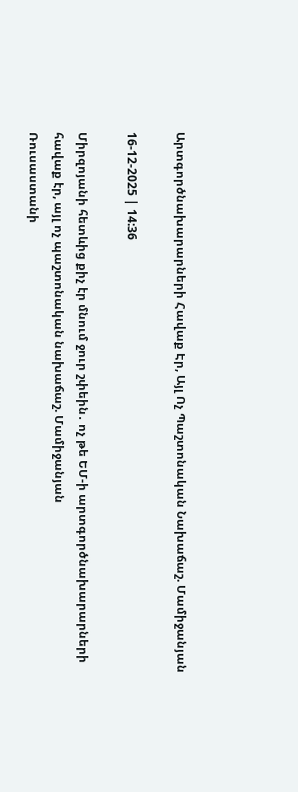Արտգործնախարարների Հավաք Էր, Այլ Ոչ Պաշտոնական Նախաճաշ. Մամիջանյան

16-12-2025 | 14:36

Միրզոյանի հետևից քիչ էր մնում ջուր շփեին․ ոչ թե ԵՄ-ի արտգործնախարարների հավաք էր, այլ ոչ պաշտոնական նախաճաշ. Մամիջանյան
Ռուսաստանի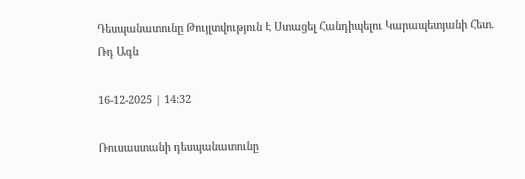Դեսպանատունը Թույլտվություն Է Ստացել Հանդիպելու Կարապետյանի Հետ. Ռդ Ագն

16-12-2025 | 14:32

Ռուսաստանի դեսպանատունը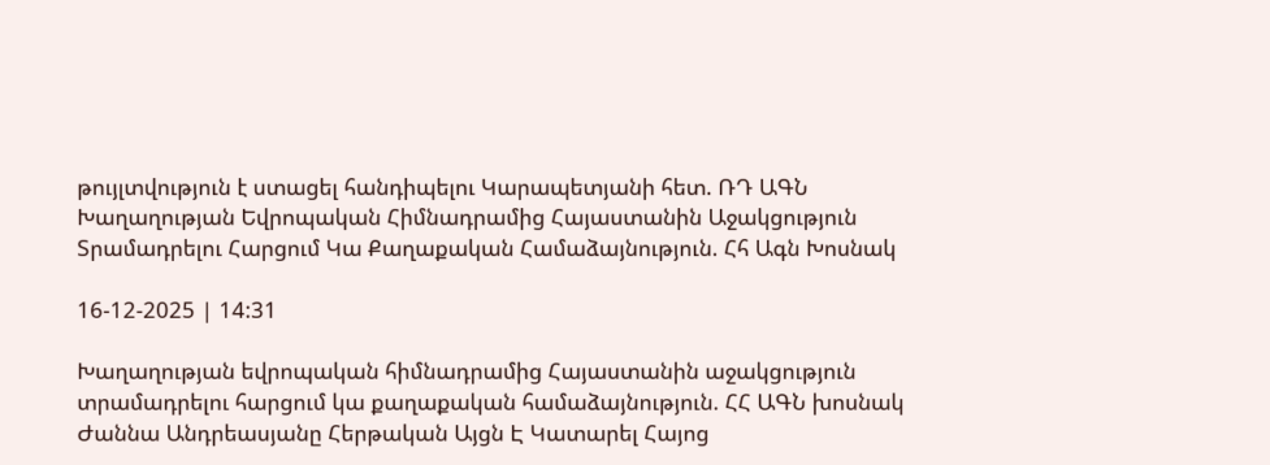թույլտվություն է ստացել հանդիպելու Կարապետյանի հետ. ՌԴ ԱԳՆ
Խաղաղության Եվրոպական Հիմնադրամից Հայաստանին Աջակցություն Տրամադրելու Հարցում Կա Քաղաքական Համաձայնություն. Հհ Ագն Խոսնակ

16-12-2025 | 14:31

Խաղաղության եվրոպական հիմնադրամից Հայաստանին աջակցություն տրամադրելու հարցում կա քաղաքական համաձայնություն. ՀՀ ԱԳՆ խոսնակ
Ժաննա Անդրեասյանը Հերթական Այցն Է Կատարել Հայոց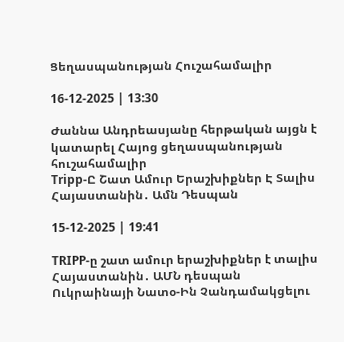Ցեղասպանության Հուշահամալիր

16-12-2025 | 13:30

Ժաննա Անդրեասյանը հերթական այցն է կատարել Հայոց ցեղասպանության հուշահամալիր
Tripp-Ը Շատ Ամուր Երաշխիքներ Է Տալիս Հայաստանին․ Ամն Դեսպան

15-12-2025 | 19:41

TRIPP-ը շատ ամուր երաշխիքներ է տալիս Հայաստանին․ ԱՄՆ դեսպան
Ուկրաինայի Նատօ-Ին Չանդամակցելու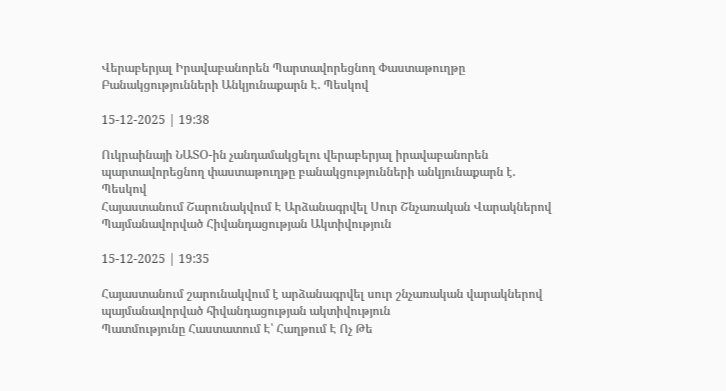Վերաբերյալ Իրավաբանորեն Պարտավորեցնող Փաստաթուղթը Բանակցությունների Անկյունաքարն Է. Պեսկով

15-12-2025 | 19:38

Ուկրաինայի ՆԱՏՕ-ին չանդամակցելու վերաբերյալ իրավաբանորեն պարտավորեցնող փաստաթուղթը բանակցությունների անկյունաքարն է. Պեսկով
Հայաստանում Շարունակվում Է Արձանագրվել Սուր Շնչառական Վարակներով Պայմանավորված Հիվանդացության Ակտիվություն

15-12-2025 | 19:35

Հայաստանում շարունակվում է արձանագրվել սուր շնչառական վարակներով պայմանավորված հիվանդացության ակտիվություն
Պատմությունը Հաստատում Է՝ Հաղթում Է Ոչ Թե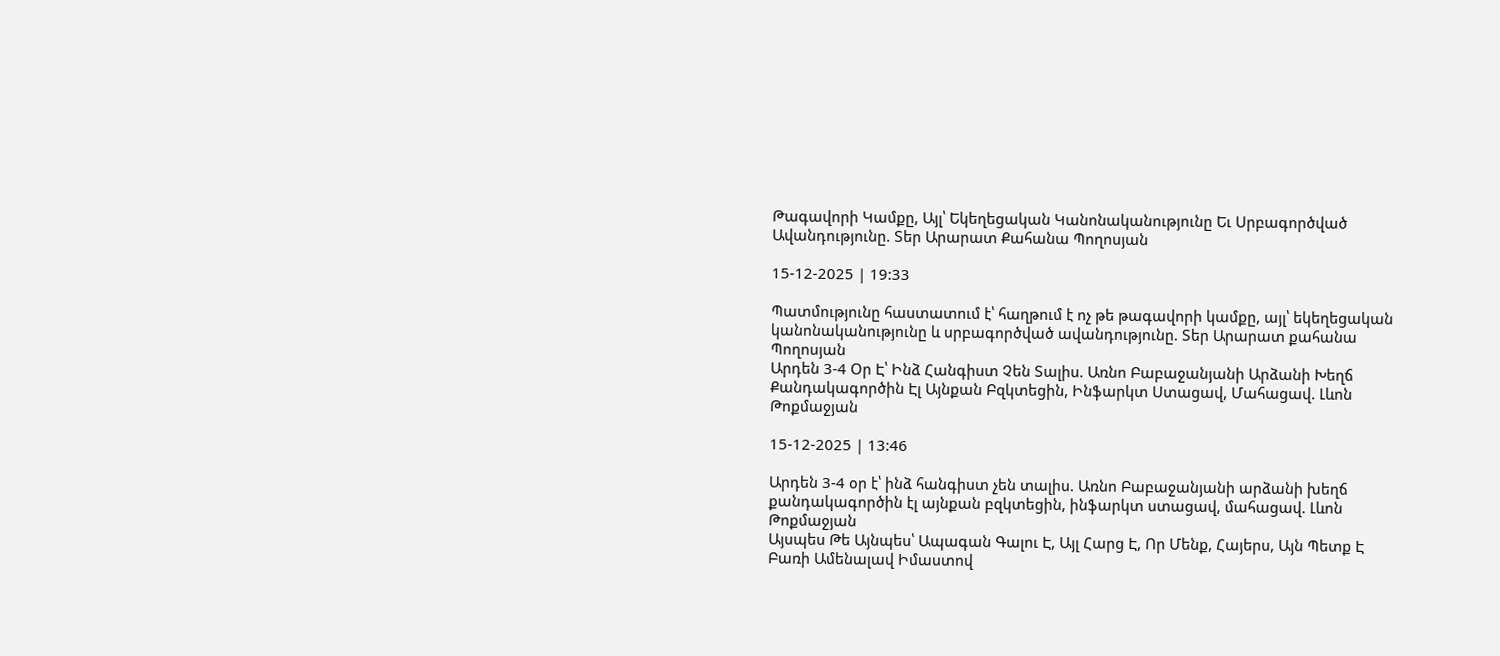Թագավորի Կամքը, Այլ՝ Եկեղեցական Կանոնականությունը Եւ Սրբագործված Ավանդությունը. Տեր Արարատ Քահանա Պողոսյան

15-12-2025 | 19:33

Պատմությունը հաստատում է՝ հաղթում է ոչ թե թագավորի կամքը, այլ՝ եկեղեցական կանոնականությունը և սրբագործված ավանդությունը. Տեր Արարատ քահանա Պողոսյան
Արդեն 3-4 Օր Է՝ Ինձ Հանգիստ Չեն Տալիս. Առնո Բաբաջանյանի Արձանի Խեղճ Քանդակագործին Էլ Այնքան Բզկտեցին, Ինֆարկտ Ստացավ, Մահացավ. Լևոն Թոքմաջյան

15-12-2025 | 13:46

Արդեն 3-4 օր է՝ ինձ հանգիստ չեն տալիս. Առնո Բաբաջանյանի արձանի խեղճ քանդակագործին էլ այնքան բզկտեցին, ինֆարկտ ստացավ, մահացավ. Լևոն Թոքմաջյան
Այսպես Թե Այնպես՝ Ապագան Գալու Է, Այլ Հարց Է, Որ Մենք, Հայերս, Այն Պետք Է Բառի Ամենալավ Իմաստով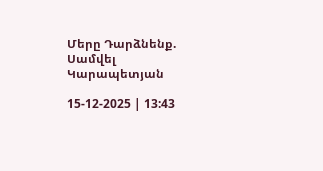Մերը Դարձնենք. Սամվել Կարապետյան

15-12-2025 | 13:43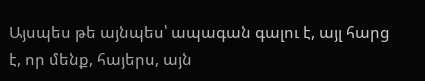Այսպես թե այնպես՝ ապագան գալու է, այլ հարց է, որ մենք, հայերս, այն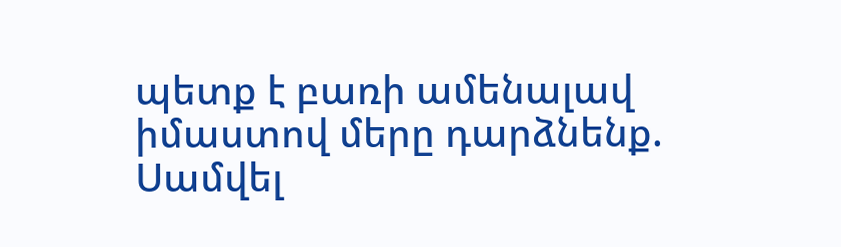պետք է բառի ամենալավ իմաստով մերը դարձնենք. Սամվել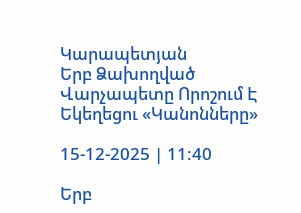Կարապետյան
Երբ Ձախողված Վարչապետը Որոշում Է Եկեղեցու «Կանոնները»

15-12-2025 | 11:40

Երբ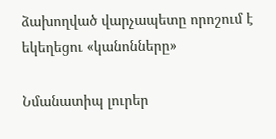ձախողված վարչապետը որոշում է եկեղեցու «կանոնները»

Նմանատիպ լուրեր